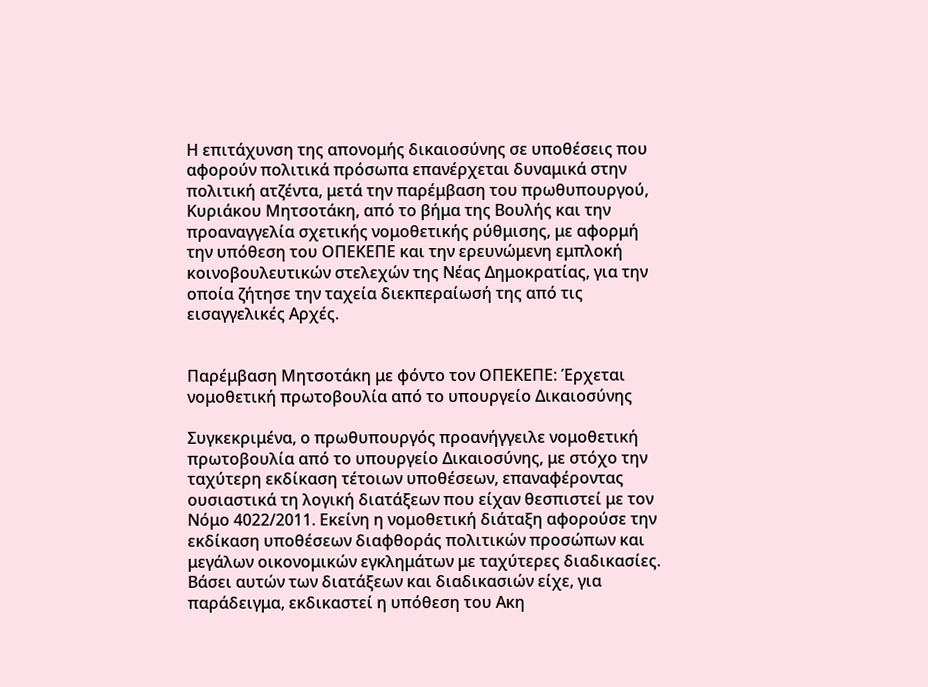Η επιτάχυνση της απονομής δικαιοσύνης σε υποθέσεις που αφορούν πολιτικά πρόσωπα επανέρχεται δυναμικά στην πολιτική ατζέντα, μετά την παρέμβαση του πρωθυπουργού, Κυριάκου Μητσοτάκη, από το βήμα της Βουλής και την προαναγγελία σχετικής νομοθετικής ρύθμισης, με αφορμή την υπόθεση του ΟΠΕΚΕΠΕ και την ερευνώμενη εμπλοκή κοινοβουλευτικών στελεχών της Νέας Δημοκρατίας, για την οποία ζήτησε την ταχεία διεκπεραίωσή της από τις εισαγγελικές Αρχές.


Παρέμβαση Μητσοτάκη με φόντο τον ΟΠΕΚΕΠΕ: Έρχεται νομοθετική πρωτοβουλία από το υπουργείο Δικαιοσύνης

Συγκεκριμένα, ο πρωθυπουργός προανήγγειλε νομοθετική πρωτοβουλία από το υπουργείο Δικαιοσύνης, με στόχο την ταχύτερη εκδίκαση τέτοιων υποθέσεων, επαναφέροντας ουσιαστικά τη λογική διατάξεων που είχαν θεσπιστεί με τον Νόμο 4022/2011. Εκείνη η νομοθετική διάταξη αφορούσε την εκδίκαση υποθέσεων διαφθοράς πολιτικών προσώπων και μεγάλων οικονομικών εγκλημάτων με ταχύτερες διαδικασίες. Βάσει αυτών των διατάξεων και διαδικασιών είχε, για παράδειγμα, εκδικαστεί η υπόθεση του Ακη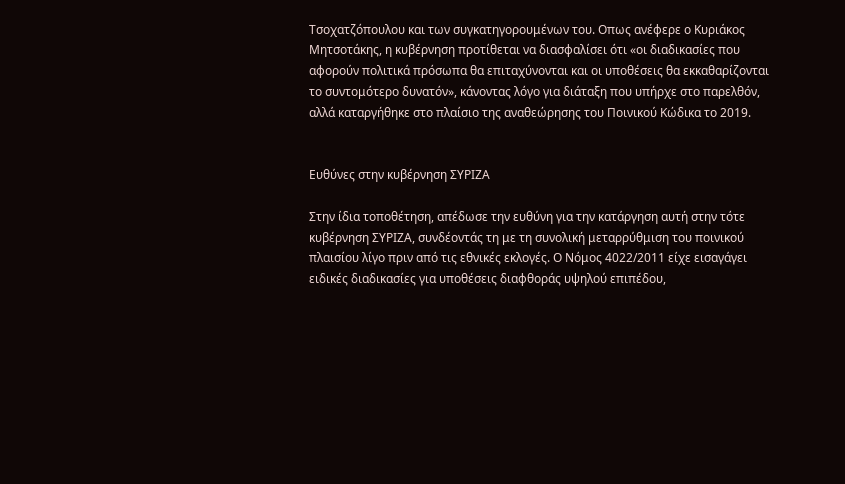Τσοχατζόπουλου και των συγκατηγορουμένων του. Οπως ανέφερε ο Κυριάκος Μητσοτάκης, η κυβέρνηση προτίθεται να διασφαλίσει ότι «οι διαδικασίες που αφορούν πολιτικά πρόσωπα θα επιταχύνονται και οι υποθέσεις θα εκκαθαρίζονται το συντομότερο δυνατόν», κάνοντας λόγο για διάταξη που υπήρχε στο παρελθόν, αλλά καταργήθηκε στο πλαίσιο της αναθεώρησης του Ποινικού Κώδικα το 2019.


Ευθύνες στην κυβέρνηση ΣΥΡΙΖΑ

Στην ίδια τοποθέτηση, απέδωσε την ευθύνη για την κατάργηση αυτή στην τότε κυβέρνηση ΣΥΡΙΖΑ, συνδέοντάς τη με τη συνολική μεταρρύθμιση του ποινικού πλαισίου λίγο πριν από τις εθνικές εκλογές. Ο Νόμος 4022/2011 είχε εισαγάγει ειδικές διαδικασίες για υποθέσεις διαφθοράς υψηλού επιπέδου,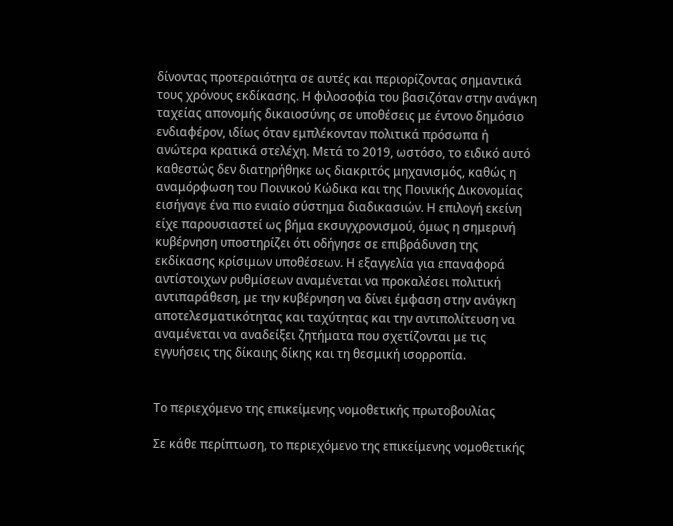δίνοντας προτεραιότητα σε αυτές και περιορίζοντας σημαντικά τους χρόνους εκδίκασης. Η φιλοσοφία του βασιζόταν στην ανάγκη ταχείας απονομής δικαιοσύνης σε υποθέσεις με έντονο δημόσιο ενδιαφέρον, ιδίως όταν εμπλέκονταν πολιτικά πρόσωπα ή ανώτερα κρατικά στελέχη. Μετά το 2019, ωστόσο, το ειδικό αυτό καθεστώς δεν διατηρήθηκε ως διακριτός μηχανισμός, καθώς η αναμόρφωση του Ποινικού Κώδικα και της Ποινικής Δικονομίας εισήγαγε ένα πιο ενιαίο σύστημα διαδικασιών. Η επιλογή εκείνη είχε παρουσιαστεί ως βήμα εκσυγχρονισμού, όμως η σημερινή κυβέρνηση υποστηρίζει ότι οδήγησε σε επιβράδυνση της εκδίκασης κρίσιμων υποθέσεων. Η εξαγγελία για επαναφορά αντίστοιχων ρυθμίσεων αναμένεται να προκαλέσει πολιτική αντιπαράθεση, με την κυβέρνηση να δίνει έμφαση στην ανάγκη αποτελεσματικότητας και ταχύτητας και την αντιπολίτευση να αναμένεται να αναδείξει ζητήματα που σχετίζονται με τις εγγυήσεις της δίκαιης δίκης και τη θεσμική ισορροπία.


Το περιεχόμενο της επικείμενης νομοθετικής πρωτοβουλίας

Σε κάθε περίπτωση, το περιεχόμενο της επικείμενης νομοθετικής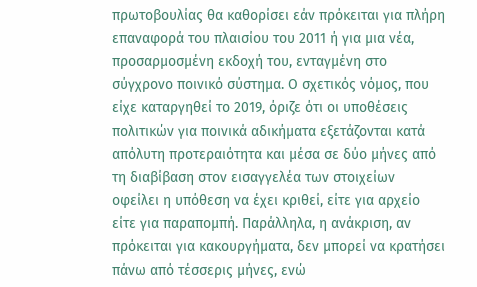πρωτοβουλίας θα καθορίσει εάν πρόκειται για πλήρη επαναφορά του πλαισίου του 2011 ή για μια νέα, προσαρμοσμένη εκδοχή του, ενταγμένη στο σύγχρονο ποινικό σύστημα. Ο σχετικός νόμος, που είχε καταργηθεί το 2019, όριζε ότι οι υποθέσεις πολιτικών για ποινικά αδικήματα εξετάζονται κατά απόλυτη προτεραιότητα και μέσα σε δύο μήνες από τη διαβίβαση στον εισαγγελέα των στοιχείων οφείλει η υπόθεση να έχει κριθεί, είτε για αρχείο είτε για παραπομπή. Παράλληλα, η ανάκριση, αν πρόκειται για κακουργήματα, δεν μπορεί να κρατήσει πάνω από τέσσερις μήνες, ενώ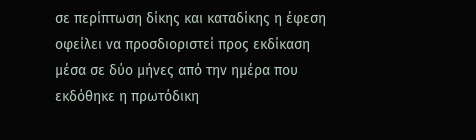σε περίπτωση δίκης και καταδίκης η έφεση οφείλει να προσδιοριστεί προς εκδίκαση μέσα σε δύο μήνες από την ημέρα που εκδόθηκε η πρωτόδικη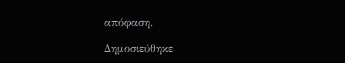απόφαση.

Δημοσιεύθηκε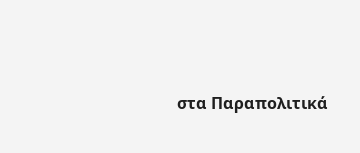στα Παραπολιτικά